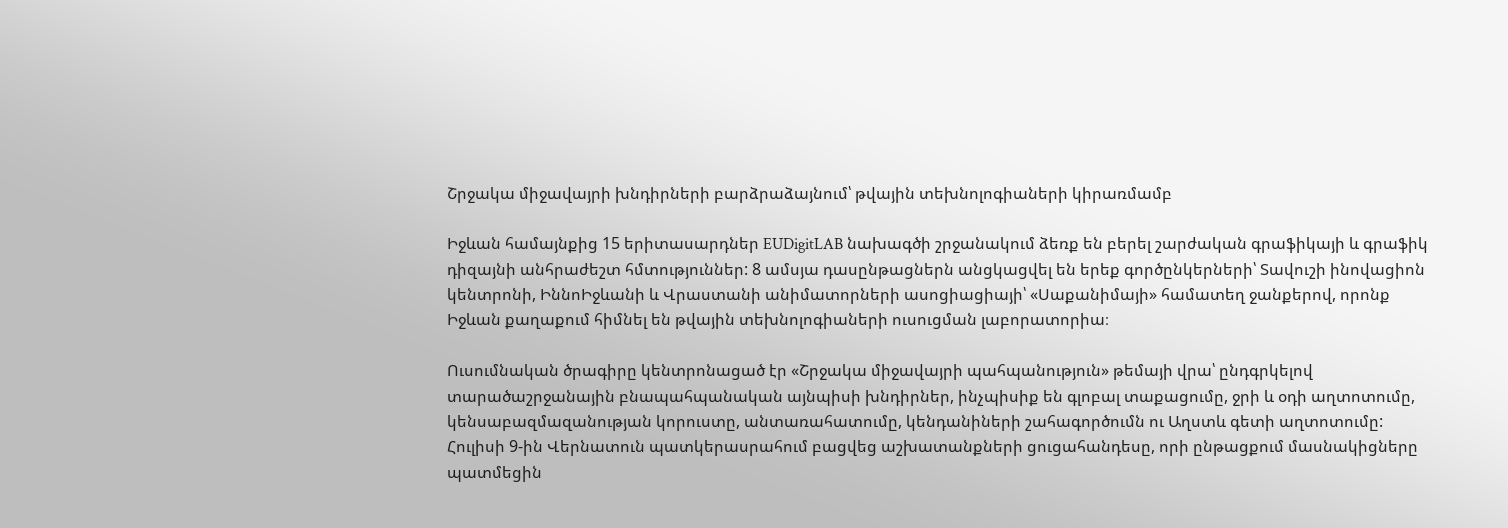Շրջակա միջավայրի խնդիրների բարձրաձայնում՝ թվային տեխնոլոգիաների կիրառմամբ

Իջևան համայնքից 15 երիտասարդներ EUDigitLAB նախագծի շրջանակում ձեռք են բերել շարժական գրաֆիկայի և գրաֆիկ դիզայնի անհրաժեշտ հմտություններ: 8 ամսյա դասընթացներն անցկացվել են երեք գործընկերների՝ Տավուշի ինովացիոն կենտրոնի, ԻննոԻջևանի և Վրաստանի անիմատորների ասոցիացիայի՝ «Սաքանիմայի» համատեղ ջանքերով, որոնք Իջևան քաղաքում հիմնել են թվային տեխնոլոգիաների ուսուցման լաբորատորիա։

Ուսումնական ծրագիրը կենտրոնացած էր «Շրջակա միջավայրի պահպանություն» թեմայի վրա՝ ընդգրկելով տարածաշրջանային բնապահպանական այնպիսի խնդիրներ, ինչպիսիք են գլոբալ տաքացումը, ջրի և օդի աղտոտումը, կենսաբազմազանության կորուստը, անտառահատումը, կենդանիների շահագործումն ու Աղստև գետի աղտոտումը: Հուլիսի 9-ին Վերնատուն պատկերասրահում բացվեց աշխատանքների ցուցահանդեսը, որի ընթացքում մասնակիցները պատմեցին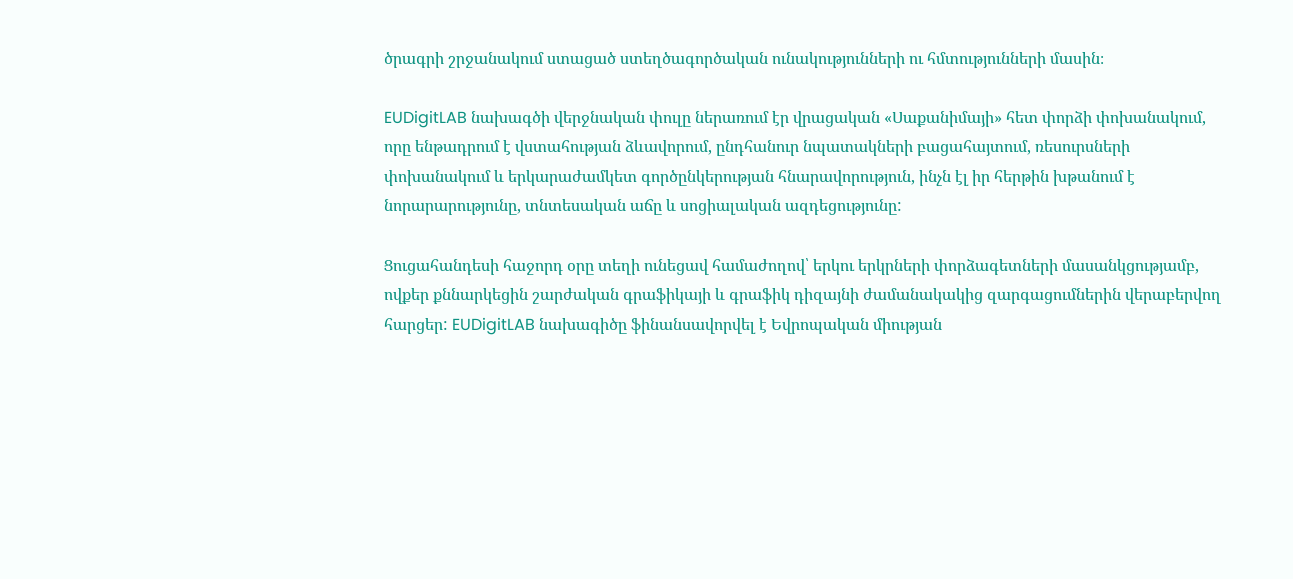ծրագրի շրջանակում ստացած ստեղծագործական ունակությունների ու հմտությունների մասին։

EUDigitLAB նախագծի վերջնական փուլը ներառում էր վրացական «Սաքանիմայի» հետ փորձի փոխանակում, որը ենթադրում է վստահության ձևավորում, ընդհանուր նպատակների բացահայտում, ռեսուրսների փոխանակում և երկարաժամկետ գործընկերության հնարավորություն, ինչն էլ իր հերթին խթանում է նորարարությունը, տնտեսական աճը և սոցիալական ազդեցությունը:

Ցուցահանդեսի հաջորդ օրը տեղի ունեցավ համաժողով՝ երկու երկրների փորձագետների մասանկցությամբ, ովքեր քննարկեցին շարժական գրաֆիկայի և գրաֆիկ դիզայնի ժամանակակից զարգացումներին վերաբերվող հարցեր: EUDigitLAB նախագիծը ֆինանսավորվել է Եվրոպական միության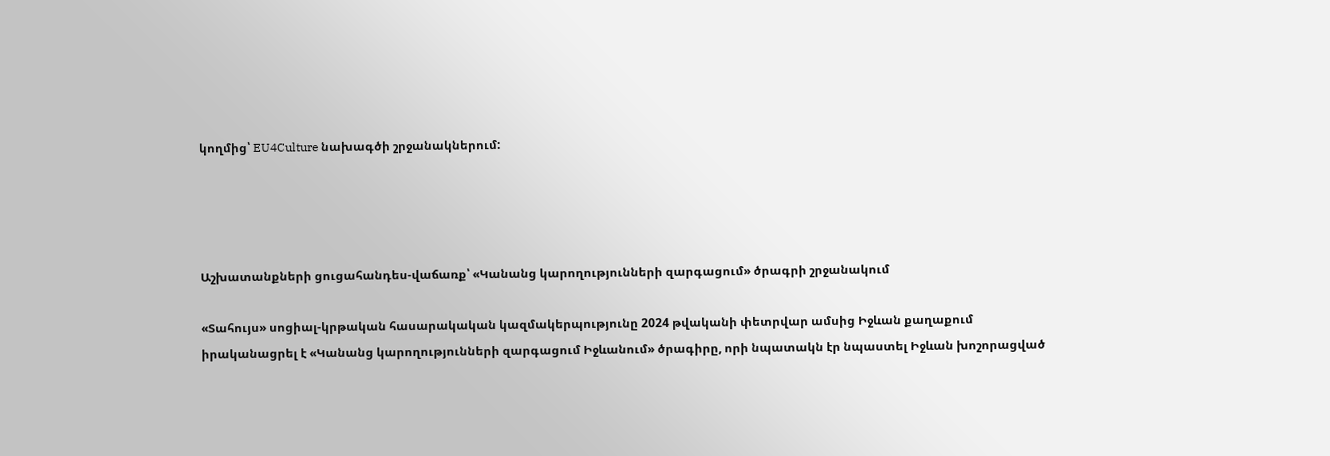կողմից՝ EU4Culture նախագծի շրջանակներում:




Աշխատանքների ցուցահանդես-վաճառք՝ «Կանանց կարողությունների զարգացում» ծրագրի շրջանակում

«Տահույս» սոցիալ-կրթական հասարակական կազմակերպությունը 2024 թվականի փետրվար ամսից Իջևան քաղաքում իրականացրել է «Կանանց կարողությունների զարգացում Իջևանում» ծրագիրը, որի նպատակն էր նպաստել Իջևան խոշորացված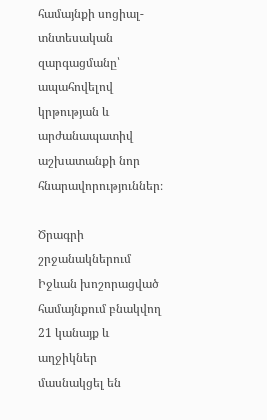համայնքի սոցիալ-տնտեսական զարգացմանը՝ ապահովելով կրթության և արժանապատիվ աշխատանքի նոր հնարավորություններ։

Ծրագրի շրջանակներում Իջևան խոշորացված համայնքում բնակվող 21 կանայք և աղջիկներ մասնակցել են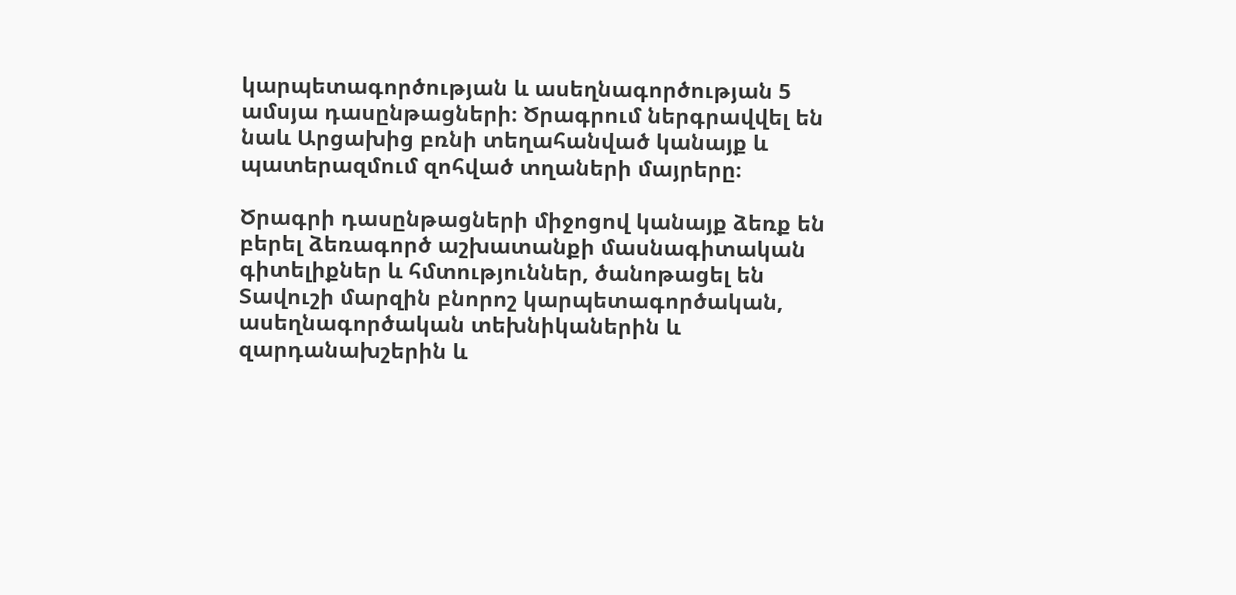կարպետագործության և ասեղնագործության 5 ամսյա դասընթացների։ Ծրագրում ներգրավվել են նաև Արցախից բռնի տեղահանված կանայք և պատերազմում զոհված տղաների մայրերը։

Ծրագրի դասընթացների միջոցով կանայք ձեռք են բերել ձեռագործ աշխատանքի մասնագիտական գիտելիքներ և հմտություններ, ծանոթացել են Տավուշի մարզին բնորոշ կարպետագործական, ասեղնագործական տեխնիկաներին և զարդանախշերին և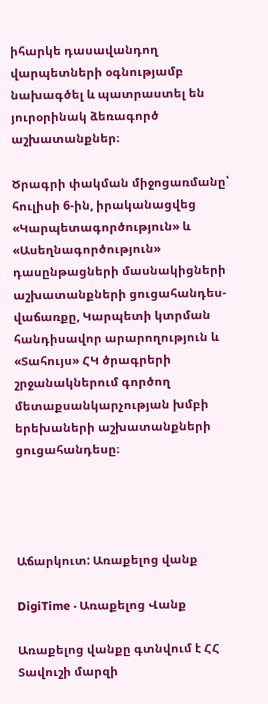իհարկե դասավանդող վարպետների օգնությամբ նախագծել և պատրաստել են յուրօրինակ ձեռագործ աշխատանքներ։

Ծրագրի փակման միջոցառմանը՝ հուլիսի 6-ին, իրականացվեց «Կարպետագործություն» և «Ասեղնագործություն» դասընթացների մասնակիցների աշխատանքների ցուցահանդես-վաճառքը, Կարպետի կտրման հանդիսավոր արարողություն և «Տահույս» ՀԿ ծրագրերի շրջանակներում գործող մետաքսանկարչության խմբի երեխաների աշխատանքների ցուցահանդեսը։




Աճարկուտ: Առաքելոց վանք

DigiTime · Առաքելոց Վանք

Առաքելոց վանքը գտնվում է ՀՀ Տավուշի մարզի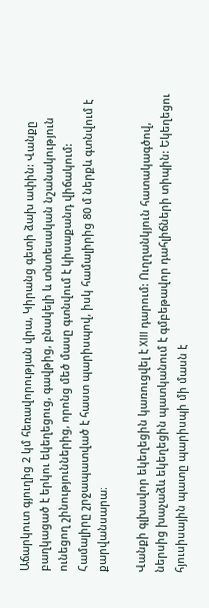Աճարկուտ գյուղից 2 կմ հեռավորության վրա, Կիրանց գետի ձախ ափին: Վանքը բաղկացած է երկու եկեղեցուց, գավթից, բնակելի և տնտեսական նշանակություն ունեցող շինություններից, որոնց մեծ մասը գտնվում է կիսաքանդ վիճակում: Համալիրը շրջապատված է հաստ պարիսպով, իսկ համալիրից 80 մ ներքև գտնվում է քարվանսարա։

Վանքի գլխավոր եկեղեցին կառուցվել է XIII դարում: Ուղղանկյուն հատակագծով, ներսից խաչաձև եկեղեցին պատկանում է գմբեթավոր դահլիճների տիպին: Եկեղեցու հյուսիսային պատը պարիսպի մի մասն է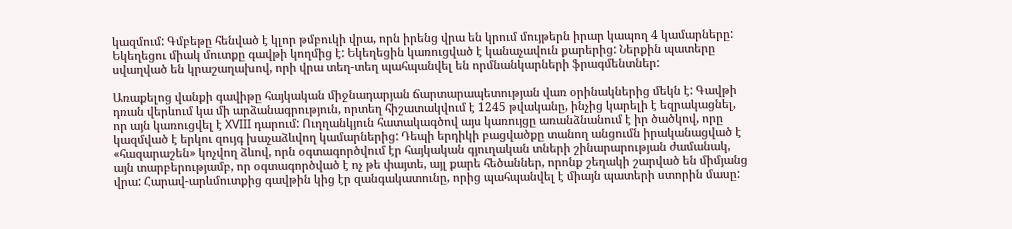կազմում: Գմբեթը հենված է կլոր թմբուկի վրա, որն իրենց վրա են կրում մույթերն իրար կապող 4 կամարները: Եկեղեցու միակ մուտքը գավթի կողմից է: Եկեղեցին կառուցված է կանաչավուն քարերից: Ներքին պատերը սվաղված են կրաշաղախով, որի վրա տեղ-տեղ պահպանվել են որմնանկարների ֆրագմենտներ:

Առաքելոց վանքի գավիթը հայկական միջնադարյան ճարտարապետության վառ օրինակներից մեկն է: Գավթի դռան վերևում կա մի արձանագրություն, որտեղ հիշատակվում է 1245 թվականը, ինչից կարելի է եզրակացնել, որ այն կառուցվել է XVIII դարում: Ուղղանկյուն հատակագծով այս կառույցը առանձնանում է իր ծածկով, որը կազմված է երկու զույգ խաչաձևվող կամարներից: Դեպի երդիկի բացվածքը տանող անցումն իրականացված է «հազարաշեն» կոչվող ձևով, որն օգտագործվում էր հայկական գյուղական տների շինարարության ժամանակ, այն տարբերությամբ, որ օգտագործված է ոչ թե փայտե, այլ քարե հեծաններ, որոնք շեղակի շարված են միմյանց վրա: Հարավ-արևմուտքից գավթին կից էր զանգակատունը, որից պահպանվել է միայն պատերի ստորին մասը: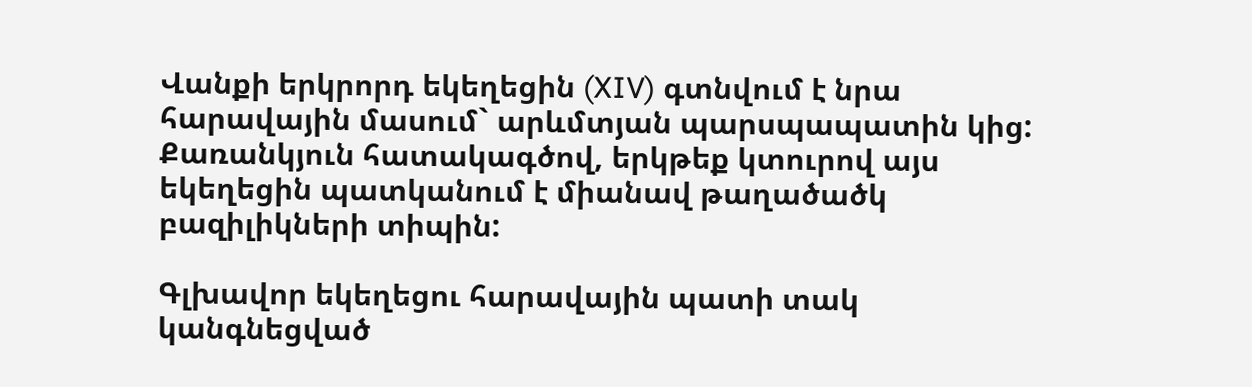Վանքի երկրորդ եկեղեցին (XIV) գտնվում է նրա հարավային մասում` արևմտյան պարսպապատին կից: Քառանկյուն հատակագծով, երկթեք կտուրով այս եկեղեցին պատկանում է միանավ թաղածածկ բազիլիկների տիպին:

Գլխավոր եկեղեցու հարավային պատի տակ կանգնեցված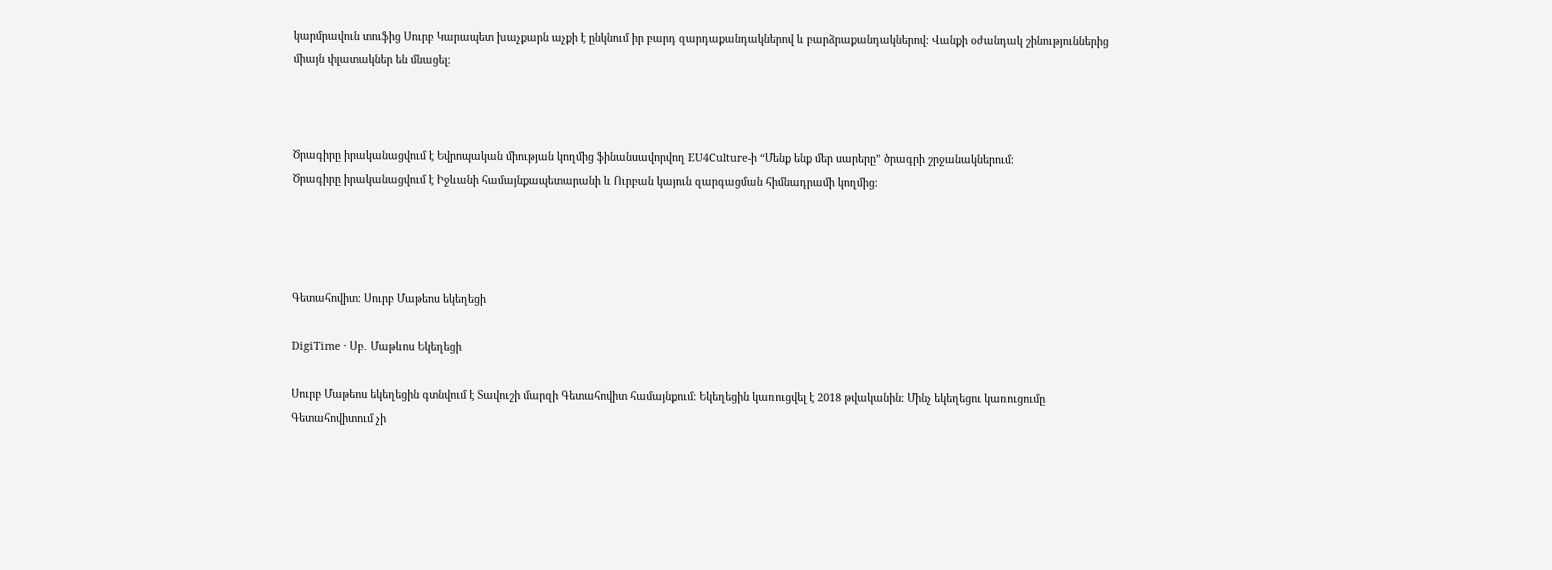կարմրավուն տուֆից Սուրբ Կարապետ խաչքարն աչքի է ընկնում իր բարդ զարդաքանդակներով և բարձրաքանդակներով: Վանքի օժանդակ շինություններից միայն փլատակներ են մնացել:



Ծրագիրը իրականացվում է Եվրոպական միության կողմից ֆինանսավորվող EU4Culture-ի “Մենք ենք մեր սարերը” ծրագրի շրջանակներում։
Ծրագիրը իրականացվում է Իջևանի համայնքապետարանի և Ուրբան կայուն զարգացման հիմնադրամի կողմից։




Գետահովիտ։ Սուրբ Մաթեոս եկեղեցի

DigiTime · Սբ․ Մաթևոս Եկեղեցի

Սուրբ Մաթեոս եկեղեցին գտնվում է Տավուշի մարզի Գետահովիտ համայնքում։ Եկեղեցին կառուցվել է 2018 թվականին։ Մինչ եկեղեցու կառուցումը Գետահովիտում չի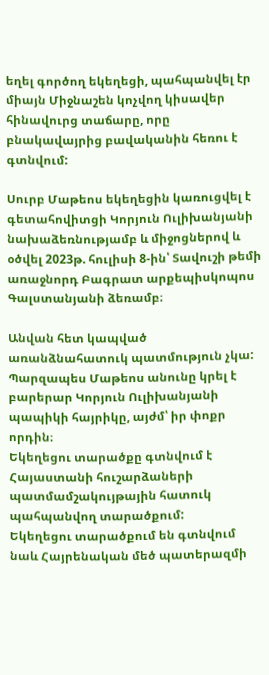եղել գործող եկեղեցի, պահպանվել էր միայն Միջնաշեն կոչվող կիսավեր հինավուրց տաճարը, որը բնակավայրից բավականին հեռու է գտնվում:

Սուրբ Մաթեոս եկեղեցին կառուցվել է գետահովիտցի Կորյուն Ուլիխանյանի նախաձեռնությամբ և միջոցներով և օծվել 2023թ. հուլիսի 8-ին՝ Տավուշի թեմի առաջնորդ Բագրատ արքեպիսկոպոս Գալստանյանի ձեռամբ։

Անվան հետ կապված առանձնահատուկ պատմություն չկա: Պարզապես Մաթեոս անունը կրել է բարերար Կորյուն Ուլիխանյանի պապիկի հայրիկը, այժմ՝ իր փոքր որդին։
Եկեղեցու տարածքը գտնվում է Հայաստանի հուշարձաների պատմամշակույթային հատուկ պահպանվող տարածքում:
Եկեղեցու տարածքում են գտնվում նաև Հայրենական մեծ պատերազմի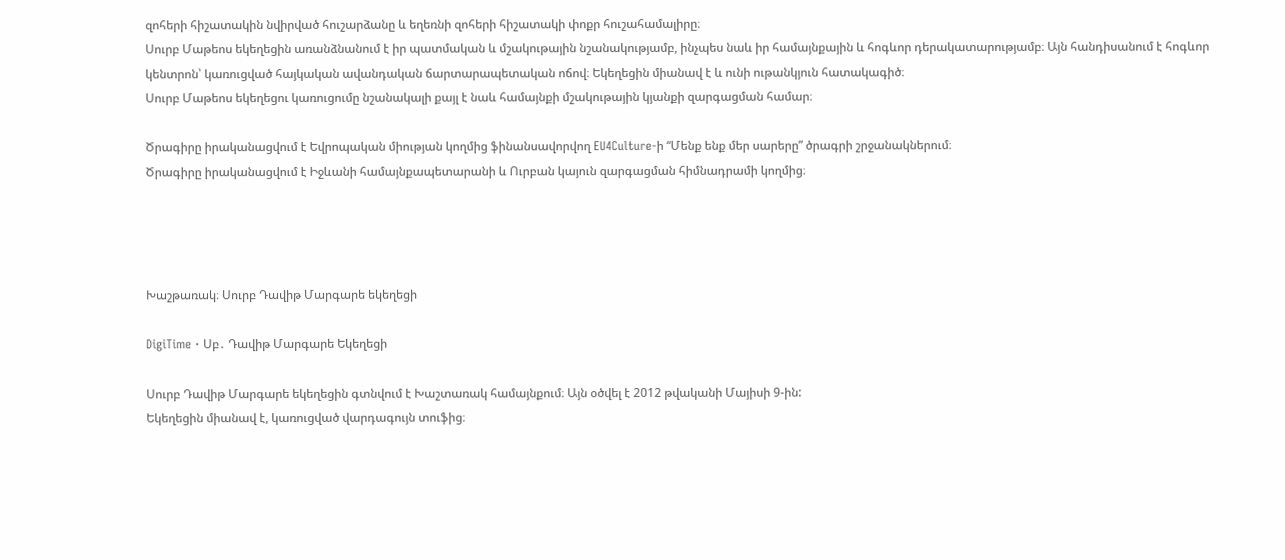զոհերի հիշատակին նվիրված հուշարձանը և եղեռնի զոհերի հիշատակի փոքր հուշահամալիրը։
Սուրբ Մաթեոս եկեղեցին առանձնանում է իր պատմական և մշակութային նշանակությամբ, ինչպես նաև իր համայնքային և հոգևոր դերակատարությամբ։ Այն հանդիսանում է հոգևոր կենտրոն՝ կառուցված հայկական ավանդական ճարտարապետական ոճով։ Եկեղեցին միանավ է և ունի ութանկյուն հատակագիծ։
Սուրբ Մաթեոս եկեղեցու կառուցումը նշանակալի քայլ է նաև համայնքի մշակութային կյանքի զարգացման համար։

Ծրագիրը իրականացվում է Եվրոպական միության կողմից ֆինանսավորվող EU4Culture-ի “Մենք ենք մեր սարերը” ծրագրի շրջանակներում։
Ծրագիրը իրականացվում է Իջևանի համայնքապետարանի և Ուրբան կայուն զարգացման հիմնադրամի կողմից։




Խաշթառակ։ Սուրբ Դավիթ Մարգարե եկեղեցի

DigiTime · Սբ․ Դավիթ Մարգարե Եկեղեցի

Սուրբ Դավիթ Մարգարե եկեղեցին գտնվում է Խաշտառակ համայնքում։ Այն օծվել է 2012 թվականի Մայիսի 9-ին:
Եկեղեցին միանավ է, կառուցված վարդագույն տուֆից։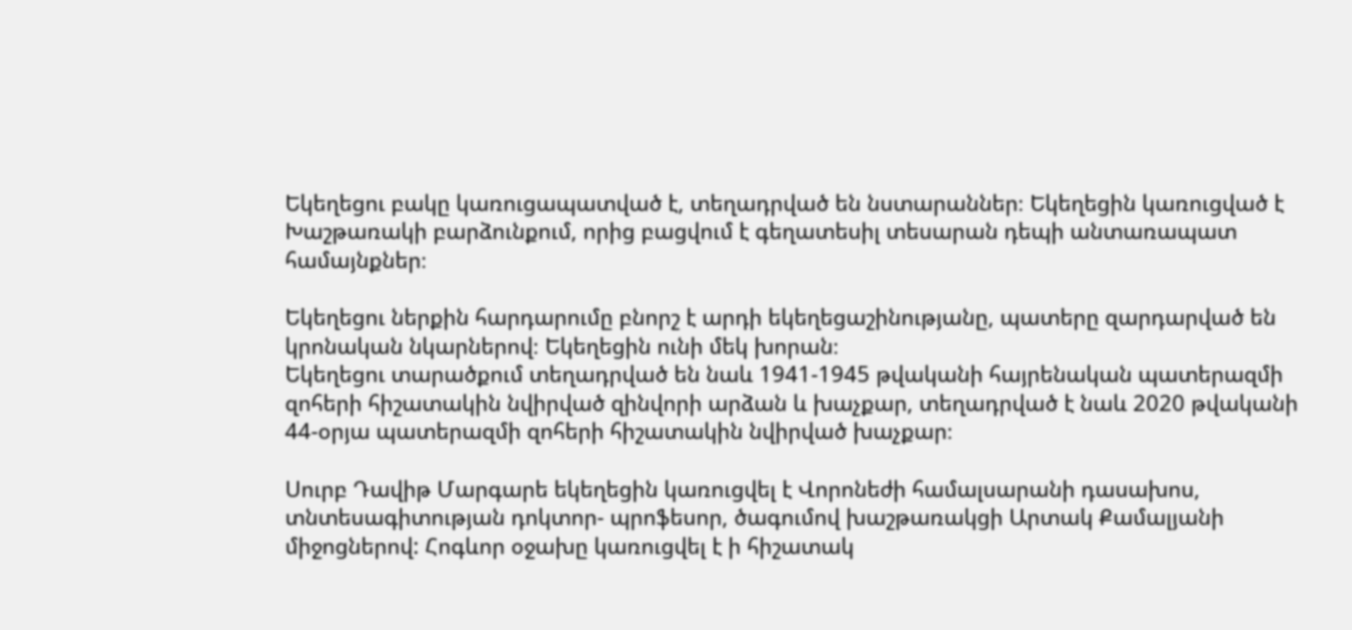Եկեղեցու բակը կառուցապատված է, տեղադրված են նստարաններ։ Եկեղեցին կառուցված է Խաշթառակի բարձունքում, որից բացվում է գեղատեսիլ տեսարան դեպի անտառապատ համայնքներ։

Եկեղեցու ներքին հարդարումը բնորշ է արդի եկեղեցաշինությանը, պատերը զարդարված են կրոնական նկարներով։ Եկեղեցին ունի մեկ խորան։
Եկեղեցու տարածքում տեղադրված են նաև 1941-1945 թվականի հայրենական պատերազմի զոհերի հիշատակին նվիրված զինվորի արձան և խաչքար, տեղադրված է նաև 2020 թվականի 44-օրյա պատերազմի զոհերի հիշատակին նվիրված խաչքար։

Սուրբ Դավիթ Մարգարե եկեղեցին կառուցվել է Վորոնեժի համալսարանի դասախոս, տնտեսագիտության դոկտոր- պրոֆեսոր, ծագումով խաշթառակցի Արտակ Քամալյանի միջոցներով: Հոգևոր օջախը կառուցվել է ի հիշատակ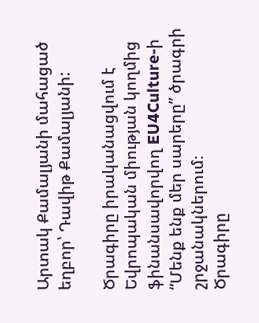Արտակ Քամալյանի մահացած եղբոր՝ Դավիթ Քամալյանի:

Ծրագիրը իրականացվում է Եվրոպական միության կողմից ֆինանսավորվող EU4Culture-ի “Մենք ենք մեր սարերը” ծրագրի շրջանակներում։
Ծրագիրը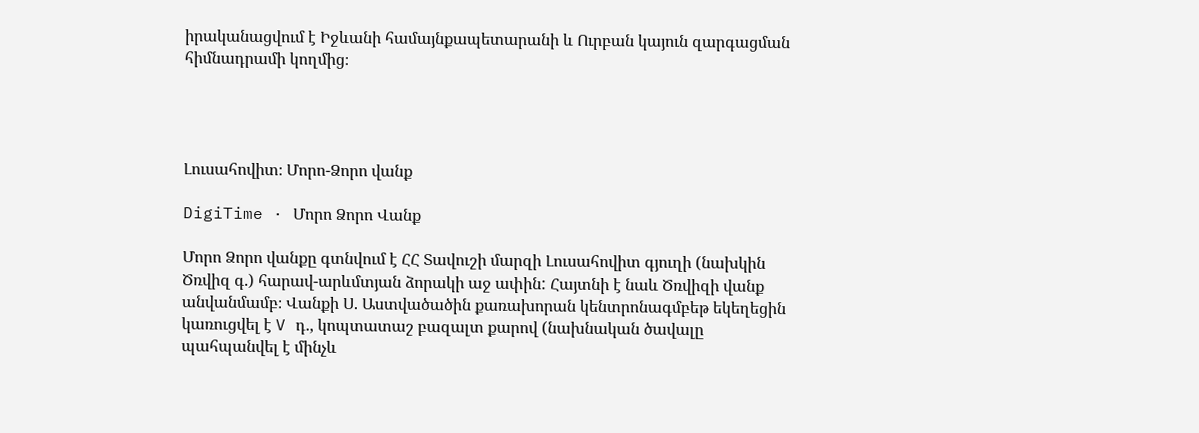իրականացվում է Իջևանի համայնքապետարանի և Ուրբան կայուն զարգացման հիմնադրամի կողմից։




Լուսահովիտ։ Մորո-Ձորո վանք

DigiTime · Մորո Ձորո Վանք

Մորո Ձորո վանքը գտնվում է ՀՀ Տավուշի մարզի Լուսահովիտ գյուղի (նախկին Ծռվիզ գ.) հարավ-արևմտյան ձորակի աջ ափին: Հայտնի է նաև Ծռվիզի վանք անվանմամբ։ Վանքի Ս. Աստվածածին քառախորան կենտրոնագմբեթ եկեղեցին կառուցվել է V դ., կոպտատաշ բազալտ քարով (նախնական ծավալը պահպանվել է մինչև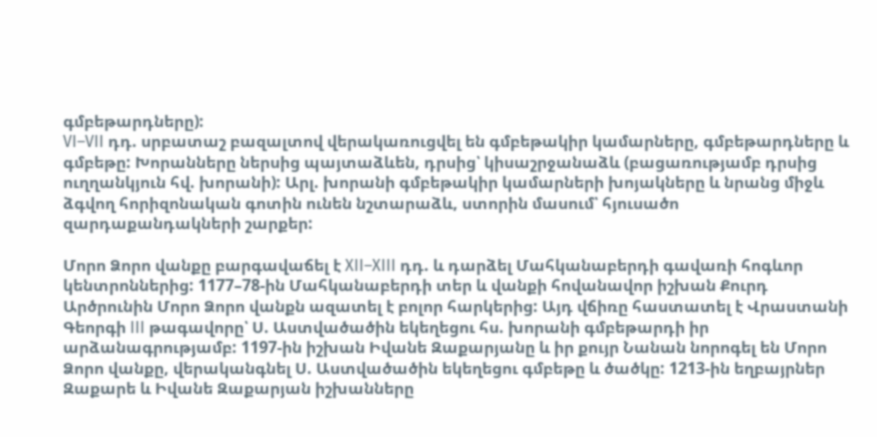գմբեթարդները):
VI–VII դդ. սրբատաշ բազալտով վերակառուցվել են գմբեթակիր կամարները, գմբեթարդները և գմբեթը: Խորանները ներսից պայտաձևեն, դրսից՝ կիսաշրջանաձև (բացառությամբ դրսից ուղղանկյուն հվ. խորանի): Արլ. խորանի գմբեթակիր կամարների խոյակները և նրանց միջև ձգվող հորիզոնական գոտին ունեն նշտարաձև, ստորին մասում՝ հյուսածո զարդաքանդակների շարքեր:

Մորո Ձորո վանքը բարգավաճել է XII–XIII դդ. և դարձել Մահկանաբերդի գավառի հոգևոր կենտրոններից: 1177–78-ին Մահկանաբերդի տեր և վանքի հովանավոր իշխան Քուրդ Արծրունին Մորո Ձորո վանքն ազատել է բոլոր հարկերից: Այդ վճիռը հաստատել է Վրաստանի Գեորգի III թագավորը՝ Ս. Աստվածածին եկեղեցու հս. խորանի գմբեթարդի իր արձանագրությամբ: 1197-ին իշխան Իվանե Զաքարյանը և իր քույր Նանան նորոգել են Մորո Ձորո վանքը, վերականգնել Ս. Աստվածածին եկեղեցու գմբեթը և ծածկը: 1213-ին եղբայրներ Զաքարե և Իվանե Զաքարյան իշխանները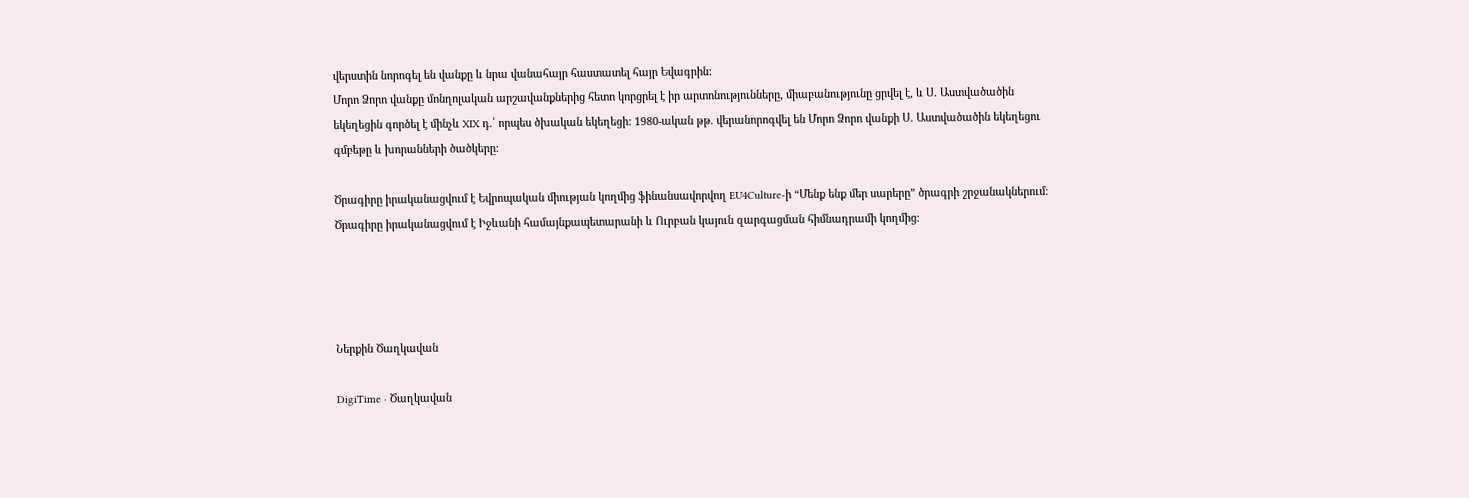վերստին նորոգել են վանքը և նրա վանահայր հաստատել հայր Եվագրին:
Մորո Ձորո վանքը մոնղոլական արշավանքներից հետո կորցրել է իր արտոնությունները, միաբանությունը ցրվել է, և Ս. Աստվածածին եկեղեցին գործել է մինչև XIX դ.՝ որպես ծխական եկեղեցի: 1980-ական թթ. վերանորոգվել են Մորո Ձորո վանքի Ս. Աստվածածին եկեղեցու գմբեթը և խորանների ծածկերը:

Ծրագիրը իրականացվում է Եվրոպական միության կողմից ֆինանսավորվող EU4Culture-ի “Մենք ենք մեր սարերը” ծրագրի շրջանակներում։
Ծրագիրը իրականացվում է Իջևանի համայնքապետարանի և Ուրբան կայուն զարգացման հիմնադրամի կողմից։




Ներքին Ծաղկավան

DigiTime · Ծաղկավան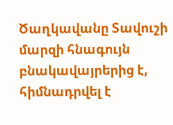Ծաղկավանը Տավուշի մարզի հնագույն բնակավայրերից է, հիմնադրվել է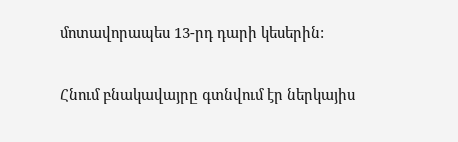մոտավորապես 13-րդ դարի կեսերին:

Հնում բնակավայրը գտնվում էր ներկայիս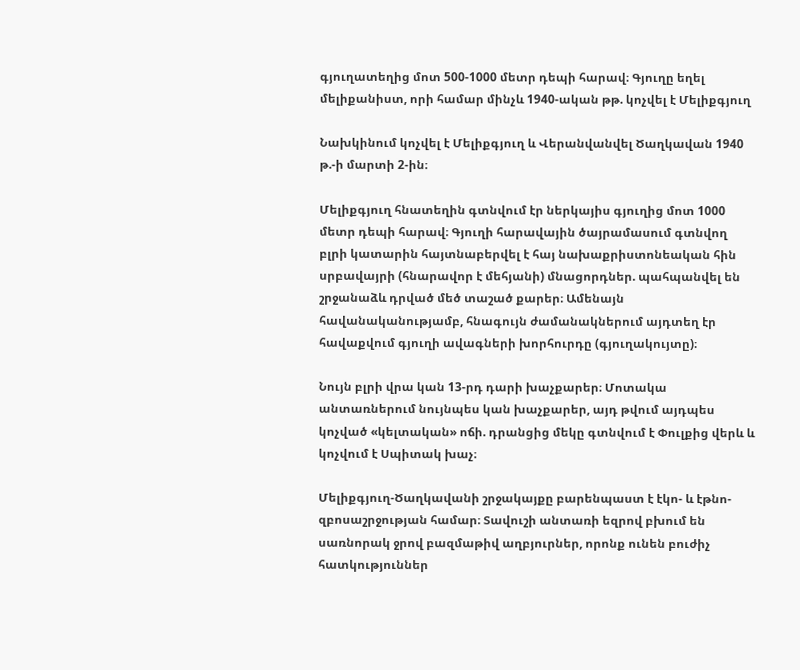գյուղատեղից մոտ 500-1000 մետր դեպի հարավ։ Գյուղը եղել մելիքանիստ, որի համար մինչև 1940-ական թթ. կոչվել է Մելիքգյուղ

Նախկինում կոչվել է Մելիքգյուղ և Վերանվանվել Ծաղկավան 1940 թ.-ի մարտի 2-ին։

Մելիքգյուղ հնատեղին գտնվում էր ներկայիս գյուղից մոտ 1000 մետր դեպի հարավ։ Գյուղի հարավային ծայրամասում գտնվող բլրի կատարին հայտնաբերվել է հայ նախաքրիստոնեական հին սրբավայրի (հնարավոր է մեհյանի) մնացորդներ. պահպանվել են շրջանաձև դրված մեծ տաշած քարեր։ Ամենայն հավանականությամբ, հնագույն ժամանակներում այդտեղ էր հավաքվում գյուղի ավագների խորհուրդը (գյուղակույտը)։

Նույն բլրի վրա կան 13-րդ դարի խաչքարեր։ Մոտակա անտառներում նույնպես կան խաչքարեր, այդ թվում այդպես կոչված «կելտական» ոճի. դրանցից մեկը գտնվում է Փուլքից վերև և կոչվում է Սպիտակ խաչ։

Մելիքգյուղ-Ծաղկավանի շրջակայքը բարենպաստ է էկո- և էթնո-զբոսաշրջության համար։ Տավուշի անտառի եզրով բխում են սառնորակ ջրով բազմաթիվ աղբյուրներ, որոնք ունեն բուժիչ հատկություններ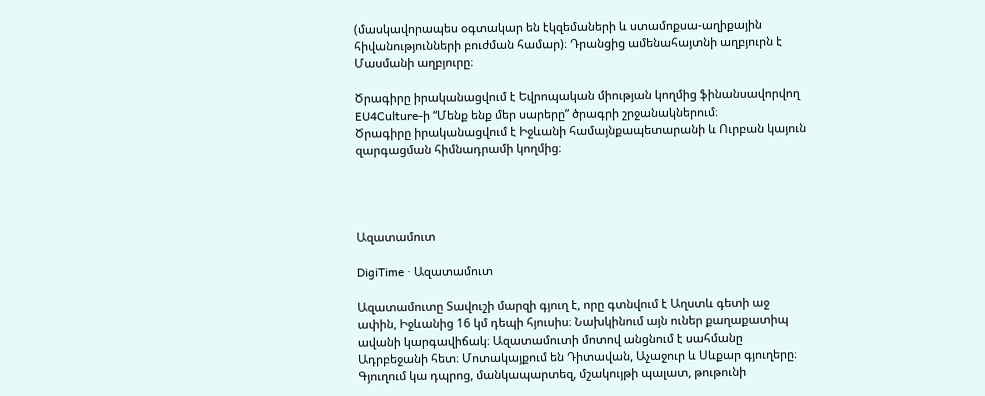(մասկավորապես օգտակար են էկզեմաների և ստամոքսա-աղիքային հիվանությունների բուժման համար)։ Դրանցից ամենահայտնի աղբյուրն է Մասմանի աղբյուրը։

Ծրագիրը իրականացվում է Եվրոպական միության կողմից ֆինանսավորվող EU4Culture-ի “Մենք ենք մեր սարերը” ծրագրի շրջանակներում։
Ծրագիրը իրականացվում է Իջևանի համայնքապետարանի և Ուրբան կայուն զարգացման հիմնադրամի կողմից։




Ազատամուտ

DigiTime · Ազատամուտ

Ազատամուտը Տավուշի մարզի գյուղ է, որը գտնվում է Աղստև գետի աջ ափին, Իջևանից 16 կմ դեպի հյուսիս։ Նախկինում այն ուներ քաղաքատիպ ավանի կարգավիճակ։ Ազատամուտի մոտով անցնում է սահմանը Ադրբեջանի հետ։ Մոտակայքում են Դիտավան, Աչաջուր և Սևքար գյուղերը։ Գյուղում կա դպրոց, մանկապարտեզ, մշակույթի պալատ, թութունի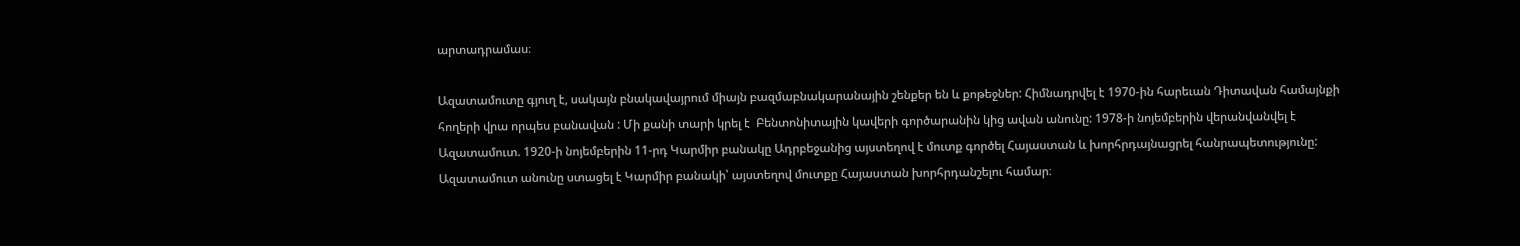արտադրամաս։

Ազատամուտը գյուղ է, սակայն բնակավայրում միայն բազմաբնակարանային շենքեր են և քոթեջներ: Հիմնադրվել է 1970-ին հարեւան Դիտավան համայնքի հողերի վրա որպես բանավան : Մի քանի տարի կրել է  Բենտոնիտային կավերի գործարանին կից ավան անունը: 1978-ի նոյեմբերին վերանվանվել է Ազատամուտ. 1920-ի նոյեմբերին 11-րդ Կարմիր բանակը Ադրբեջանից այստեղով է մուտք գործել Հայաստան և խորհրդայնացրել հանրապետությունը: Ազատամուտ անունը ստացել է Կարմիր բանակի՝ այստեղով մուտքը Հայաստան խորհրդանշելու համար։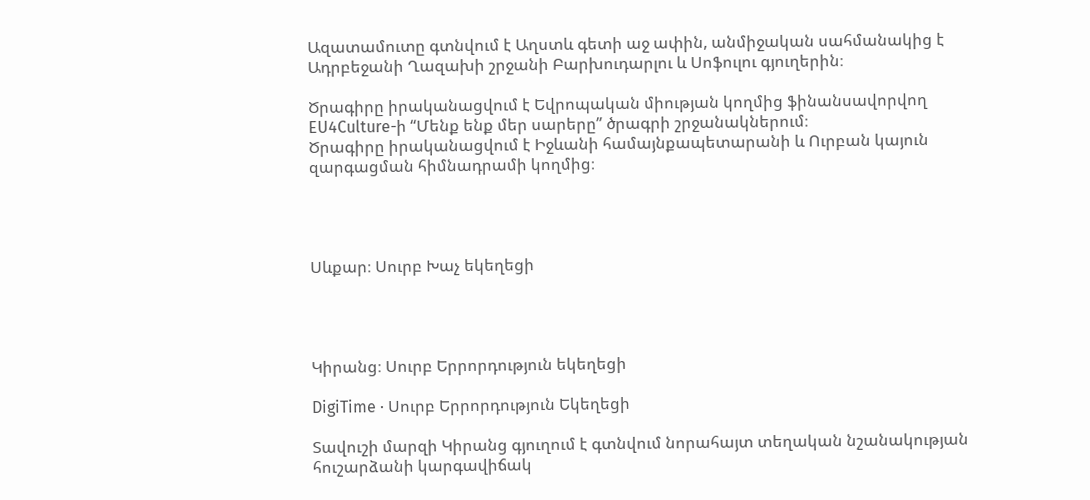Ազատամուտը գտնվում է Աղստև գետի աջ ափին, անմիջական սահմանակից է Ադրբեջանի Ղազախի շրջանի Բարխուդարլու և Սոֆուլու գյուղերին։

Ծրագիրը իրականացվում է Եվրոպական միության կողմից ֆինանսավորվող EU4Culture-ի “Մենք ենք մեր սարերը” ծրագրի շրջանակներում։
Ծրագիրը իրականացվում է Իջևանի համայնքապետարանի և Ուրբան կայուն զարգացման հիմնադրամի կողմից։




Սևքար։ Սուրբ Խաչ եկեղեցի




Կիրանց։ Սուրբ Երրորդություն եկեղեցի

DigiTime · Սուրբ Երրորդություն Եկեղեցի

Տավուշի մարզի Կիրանց գյուղում է գտնվում նորահայտ տեղական նշանակության հուշարձանի կարգավիճակ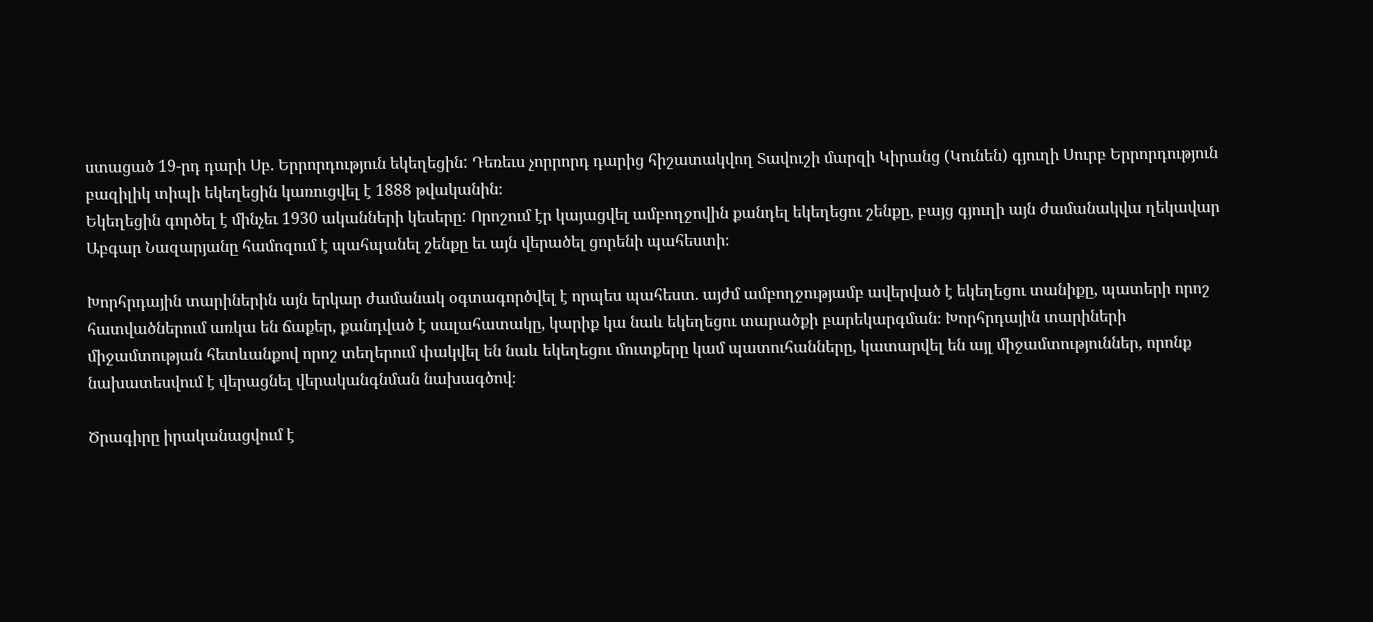ստացած 19-րդ դարի Սբ. Երրորդություն եկեղեցին: Դեռեւս չորրորդ դարից հիշատակվող Տավուշի մարզի Կիրանց (Կունեն) գյուղի Սուրբ Երրորդություն բազիլիկ տիպի եկեղեցին կառուցվել է 1888 թվականին։
Եկեղեցին գործել է մինչեւ 1930 ականների կեսերը: Որոշում էր կայացվել ամբողջովին քանդել եկեղեցու շենքը, բայց գյուղի այն ժամանակվա ղեկավար Աբգար Նազարյանը համոզում է պահպանել շենքը եւ այն վերածել ցորենի պահեստի։

Խորհրդային տարիներին այն երկար ժամանակ օգտագործվել է որպես պահեստ. այժմ ամբողջությամբ ավերված է եկեղեցու տանիքը, պատերի որոշ հատվածներում առկա են ճաքեր, քանդված է սալահատակը, կարիք կա նաև եկեղեցու տարածքի բարեկարգման։ Խորհրդային տարիների միջամտության հետևանքով որոշ տեղերում փակվել են նաև եկեղեցու մուտքերը կամ պատուհանները, կատարվել են այլ միջամտություններ, որոնք նախատեսվում է վերացնել վերականգնման նախագծով։

Ծրագիրը իրականացվում է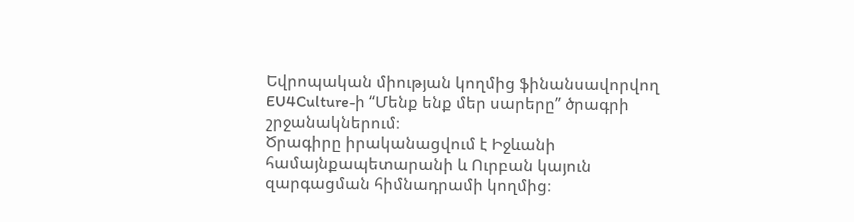Եվրոպական միության կողմից ֆինանսավորվող EU4Culture-ի “Մենք ենք մեր սարերը” ծրագրի շրջանակներում։
Ծրագիրը իրականացվում է Իջևանի համայնքապետարանի և Ուրբան կայուն զարգացման հիմնադրամի կողմից։